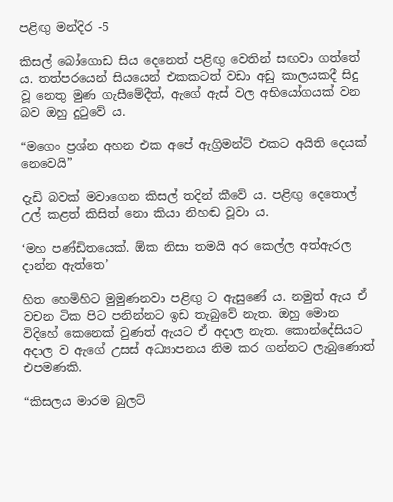පළිඟු මන්දිර -5

කිසල් බෝගොඩ සිය දෙනෙත් පළිඟු වෙතින් සඟවා ගත්තේ ය. තත්පරයෙන් සියයෙන් එකකටත් වඩා අඩු කාලයකදී සිදු වූ නෙතු මුණ ගැසීමේදීත්, ඇගේ ඇස් වල අභියෝගයක් වන බව ඔහු දුටුවේ ය.

“මගෙං ප්‍රශ්න අහන එක අපේ ඇග්‍රිමන්ට් එකට අයිති දෙයක් නෙවෙයි”

දැඩි බවක් මවාගෙන කිසල් තදින් කීවේ ය. පළිඟු දෙතොල් උල් කළත් කිසිත් නො කියා නිහඬ වූවා ය.

‘මහ පණ්ඩිතයෙක්. ඕක නිසා තමයි අර කෙල්ල අත්ඇරල දාන්න ඇත්තෙ’

හිත හෙමිහිට මුමුණනවා පළිඟු ට ඇසුණේ ය. නමුත් ඇය ඒ වචන ටික පිට පනින්නට ඉඩ තැබුවේ නැත. ඔහු මොන විදිහේ කෙනෙක් වුණත් ඇයට ඒ අදාල නැත. කොන්දේසියට අදාල ව ඇගේ උසස් අධ්‍යාපනය නිම කර ගන්නට ලැබුණොත් එපමණකි.

“කිසලය මාරම බුලට්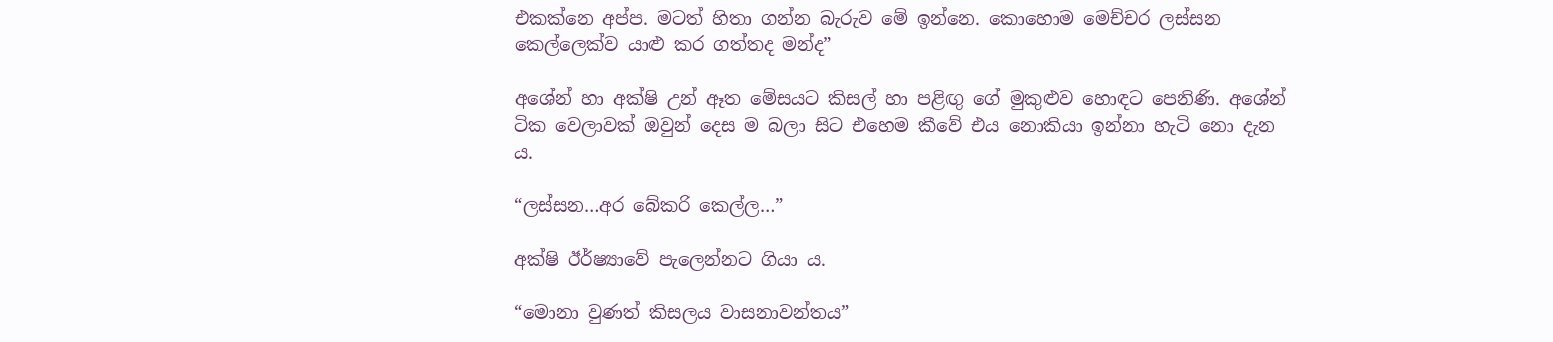එකක්නෙ අප්ප. මටත් හිතා ගන්න බැරුව මේ ඉන්නෙ. කොහොම මෙච්චර ලස්සන කෙල්ලෙක්ව යාළු කර ගත්තද මන්ද”

අශේන් හා අක්ෂි උන් ඈත මේසයට කිසල් හා පළිඟු ගේ මුකුළුව හොඳට පෙනිණි. අශේන් ටික වෙලාවක් ඔවුන් දෙස ම බලා සිට එහෙම කීවේ එය නොකියා ඉන්නා හැටි නො දැන ය.

“ලස්සන…අර බේකරි කෙල්ල…”

අක්ෂි ඊර්ෂ්‍යාවේ පැලෙන්නට ගියා ය.

“මොනා වුණත් කිසලය වාසනාවන්තය”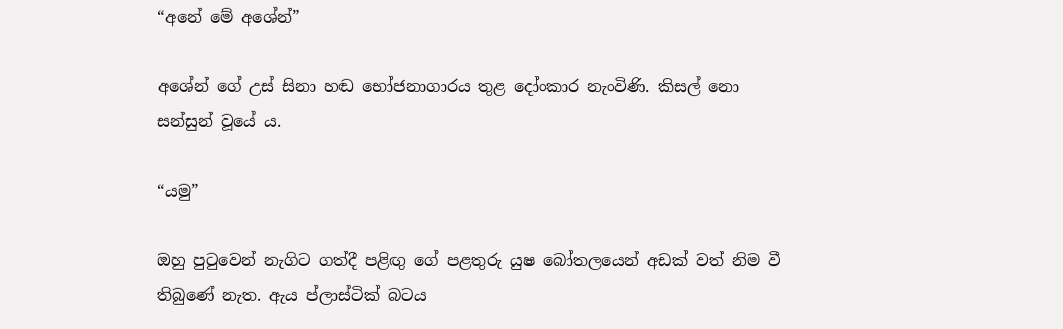“අනේ මේ අශේන්”

අශේන් ගේ උස් සිනා හඬ භෝජනාගාරය තුළ දෝංකාර නැංවිණි. කිසල් නො සන්සුන් වූයේ ය.

“යමු”

ඔහු පුටුවෙන් නැගිට ගත්දී පළිඟු ගේ පළතුරු යුෂ බෝතලයෙන් අඩක් වත් නිම වී තිබුණේ නැත. ඇය ප්ලාස්ටික් බටය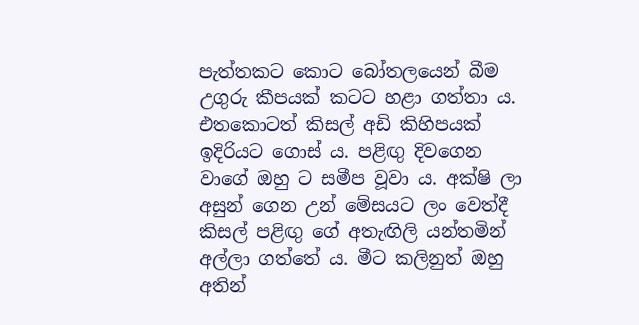පැත්තකට කොට බෝතලයෙන් බීම උගුරු කීපයක් කටට හළා ගත්තා ය. එතකොටත් කිසල් අඩි කිහිපයක් ඉදිරියට ගොස් ය. පළිඟු දිවගෙන වාගේ ඔහු ට සමීප වූවා ය. අක්ෂි ලා අසුන් ගෙන උන් මේසයට ලං වෙත්දී කිසල් පළිඟු ගේ අතැඟිලි යන්තමින් අල්ලා ගත්තේ ය. මීට කලිනුත් ඔහු අතින්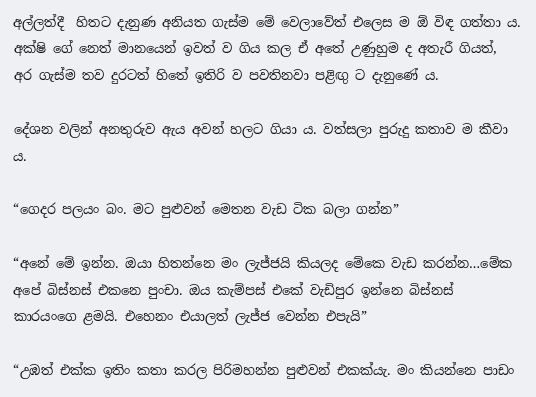අල්ලත්දී  හිතට දැනුණ අනියත ගැස්ම මේ වෙලාවේත් එලෙස ම ඕ විඳ ගත්තා ය. අක්ෂි ගේ නෙත් මානයෙන් ඉවත් ව ගිය කල ඒ අතේ උණුහුම ද අතැරී ගියත්, අර ගැස්ම තව දුරටත් හිතේ ඉතිරි ව පවතිනවා පළිඟු ට දැනුණේ ය.

දේශන වලින් අනතුරුව ඇය අවන් හලට ගියා ය. වත්සලා පුරුදු කතාව ම කීවා ය.

“ගෙදර පලයං බං. මට පුළුවන් මෙතන වැඩ ටික බලා ගන්න”

“අනේ මේ ඉන්න. ඔයා හිතන්නෙ මං ලැජ්ජයි කියලද මේකෙ වැඩ කරන්න…මේක අපේ බිස්නස් එකනෙ පුංචා. ඔය කැම්පස් එකේ වැඩිපුර ඉන්නෙ බිස්නස් කාරයංගෙ ළමයි. එහෙනං එයාලත් ලැජ්ජ වෙන්න එපැයි”

“උඹත් එක්ක ඉතිං කතා කරල පිරිමහන්න පුළුවන් එකක්යැ. මං කියන්නෙ පාඩං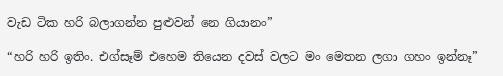වැඩ ටික හරි බලාගන්න පුළුවන් නෙ ගියානං”

“හරි හරි ඉතිං. එග්සෑම් එහෙම තියෙන දවස් වලට මං මෙතන ලගා ගහං ඉන්නෑ”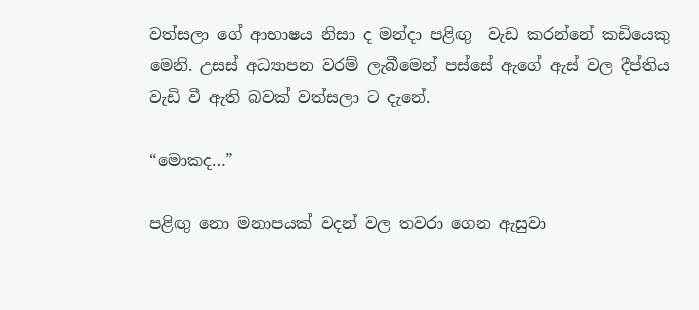වත්සලා ගේ ආභාෂය නිසා ද මන්දා පළිඟු  වැඩ කරන්නේ කඩියෙකු මෙනි. උසස් අධ්‍යාපන වරම් ලැබීමෙන් පස්සේ ඇගේ ඇස් වල දීප්තිය වැඩි වී ඇති බවක් වත්සලා ට දැනේ.

“මොකද…”

පළිඟු නො මනාපයක් වදන් වල තවරා ගෙන ඇසුවා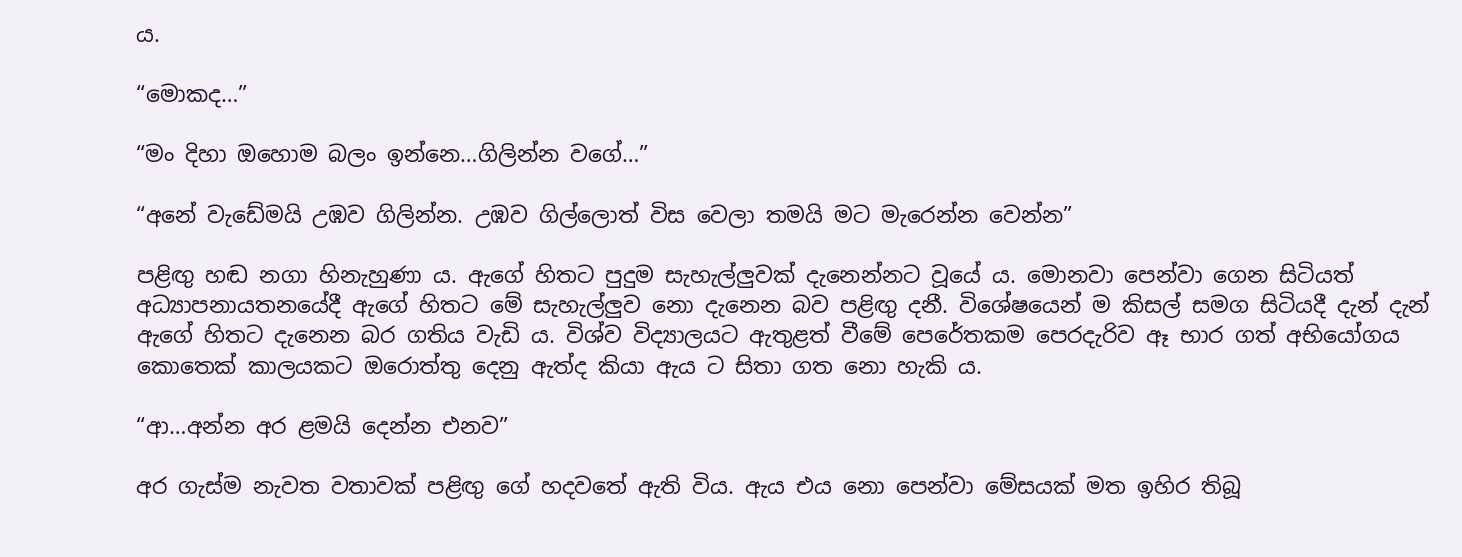ය.

“මොකද…”

“මං දිහා ඔහොම බලං ඉන්නෙ…ගිලින්න වගේ…”

“අනේ වැඩේමයි උඹව ගිලින්න. උඹව ගිල්ලොත් විස වෙලා තමයි මට මැරෙන්න වෙන්න”

පළිඟු හඬ නගා හිනැහුණා ය. ඇගේ හිතට පුදුම සැහැල්ලුවක් දැනෙන්නට වූයේ ය. මොනවා පෙන්වා ගෙන සිටියත් අධ්‍යාපනායතනයේදී ඇගේ හිතට මේ සැහැල්ලුව නො දැනෙන බව පළිඟු දනී. විශේෂයෙන් ම කිසල් සමග සිටියදී දැන් දැන් ඇගේ හිතට දැනෙන බර ගතිය වැඩි ය. විශ්ව විද්‍යාලයට ඇතුළත් වීමේ පෙරේතකම පෙරදැරිව ඈ භාර ගත් අභියෝගය කොතෙක් කාලයකට ඔරොත්තු දෙනු ඇත්ද කියා ඇය ට සිතා ගත නො හැකි ය.

“ආ…අන්න අර ළමයි දෙන්න එනව”

අර ගැස්ම නැවත වතාවක් පළිඟු ගේ හදවතේ ඇති විය. ඇය එය නො පෙන්වා මේසයක් මත ඉහිර තිබූ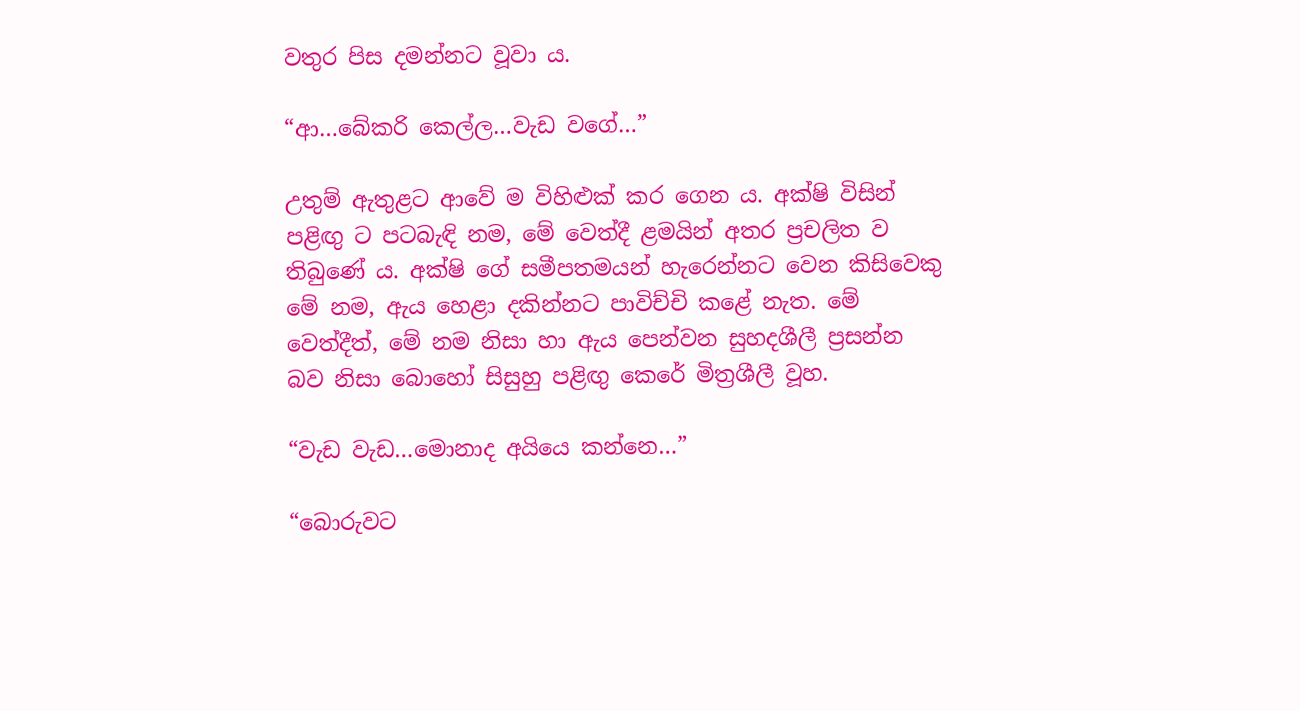වතුර පිස දමන්නට වූවා ය.

“ආ…බේකරි කෙල්ල…වැඩ වගේ…”

උතුම් ඇතුළට ආවේ ම විහිළුක් කර ගෙන ය. අක්ෂි විසින් පළිඟු ට පටබැඳි නම, මේ වෙත්දී ළමයින් අතර ප්‍රචලිත ව තිබුණේ ය. අක්ෂි ගේ සමීපතමයන් හැරෙන්නට වෙන කිසිවෙකු මේ නම, ඇය හෙළා දකින්නට පාවිච්චි කළේ නැත. මේ වෙත්දීත්, මේ නම නිසා හා ඇය පෙන්වන සුහදශීලී ප්‍රසන්න බව නිසා බොහෝ සිසුහු පළිඟු කෙරේ මිත්‍රශීලී වූහ.

“වැඩ වැඩ…මොනාද අයියෙ කන්නෙ…”

“බොරුවට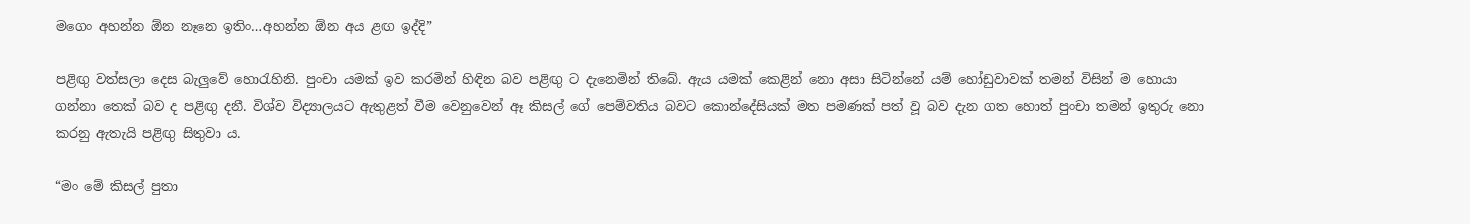මගෙං අහන්න ඕන නෑනෙ ඉතිං…අහන්න ඕන අය ළඟ ඉද්දි”

පළිඟු වත්සලා දෙස බැලුවේ හොරැහිනි. පුංචා යමක් ඉව කරමින් හිඳින බව පළිඟු ට දැනෙමින් තිබේ. ඇය යමක් කෙළින් නො අසා සිටින්නේ යම් හෝඩුවාවක් තමන් විසින් ම හොයා ගන්නා තෙක් බව ද පළිඟු දනී. විශ්ව විද්‍යාලයට ඇතුළත් වීම වෙනුවෙන් ඈ කිසල් ගේ පෙම්වතිය බවට කොන්දේසියක් මත පමණක් පත් වූ බව දැන ගත හොත් පුංචා තමන් ඉතුරු නො කරනු ඇතැයි පළිඟු සිතුවා ය.

“මං මේ කිසල් පුතා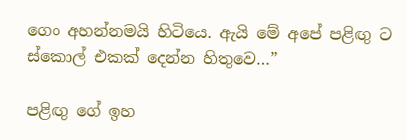ගෙං අහන්නමයි හිටියෙ. ඇයි මේ අපේ පළිඟු ට ස්කොල් එකක් දෙන්න හිතුවෙ…”

පළිඟු ගේ ඉහ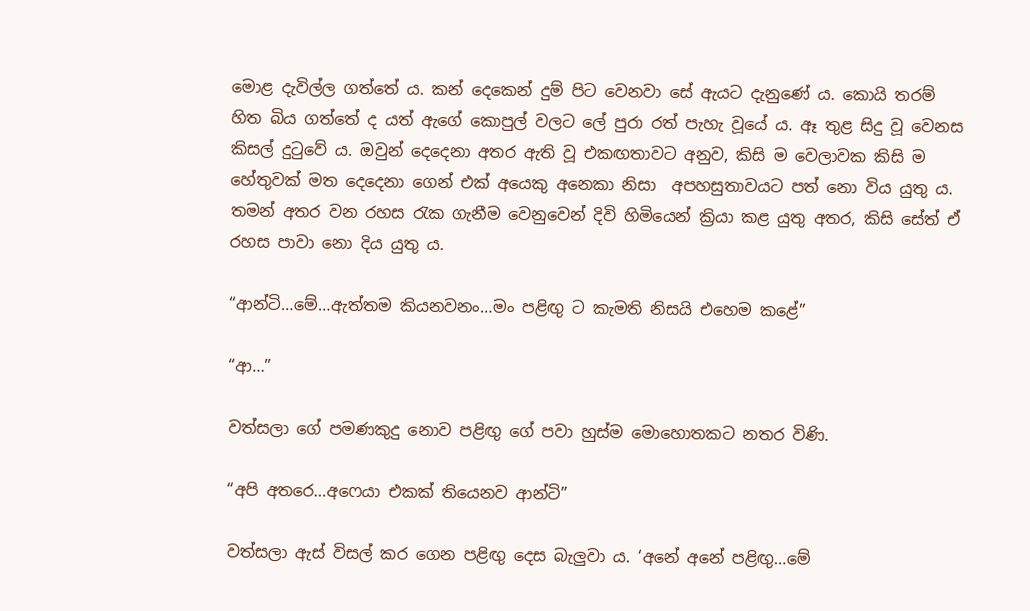මොළ දැවිල්ල ගත්තේ ය. කන් දෙකෙන් දුම් පිට වෙනවා සේ ඇයට දැනුණේ ය. කොයි තරම් හිත බිය ගත්තේ ද යත් ඇගේ කොපුල් වලට ලේ පුරා රත් පැහැ වූයේ ය. ඈ තුළ සිදු වූ වෙනස කිසල් දුටුවේ ය. ඔවුන් දෙදෙනා අතර ඇති වූ එකඟතාවට අනුව, කිසි ම වෙලාවක කිසි ම හේතුවක් මත දෙදෙනා ගෙන් එක් අයෙකු අනෙකා නිසා  අපහසුතාවයට පත් නො විය යුතු ය. තමන් අතර වන රහස රැක ගැනීම වෙනුවෙන් දිවි හිමියෙන් ක්‍රියා කළ යුතු අතර, කිසි සේත් ඒ රහස පාවා නො දිය යුතු ය.

“ආන්ටි…මේ…ඇත්තම කියනවනං…මං පළිඟු ට කැමති නිසයි එහෙම කළේ”

“ආ…”

වත්සලා ගේ පමණකුදු නොව පළිඟු ගේ පවා හුස්ම මොහොතකට නතර විණි.

“අපි අතරෙ…අෆෙයා එකක් තියෙනව ආන්ටි”

වත්සලා ඇස් විසල් කර ගෙන පළිඟු දෙස බැලුවා ය. ‘අනේ අනේ පළිඟු…මේ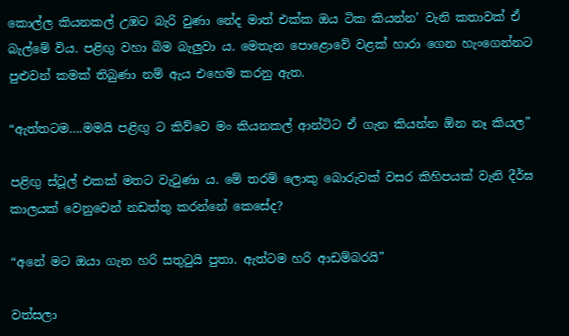කොල්ල කියනකල් උඹට බැරි වුණා නේද මාත් එක්ක ඔය ටික කියන්න’ වැනි කතාවක් ඒ බැල්මේ විය. පළිඟු වහා බිම බැලුවා ය. මෙතැන පොළොවේ වළක් හාරා ගෙන හැංගෙන්නට පුළුවන් කමක් තිබුණා නම් ඇය එහෙම කරනු ඇත.

“ඇත්තටම….මමයි පළිඟු ට කිව්වෙ මං කියනකල් ආන්ටිට ඒ ගැන කියන්න ඕන නෑ කියල”

පළිඟු ස්ටූල් එකක් මතට වැටුණා ය. මේ තරම් ලොකු බොරුවක් වසර කිහිපයක් වැනි දීර්ඝ කාලයක් වෙනුවෙන් නඩත්තු කරන්නේ කෙසේද?

“අනේ මට ඔයා ගැන හරි සතුටුයි පුතා. ඇත්ටම හරි ආඩම්බරයි”

වත්සලා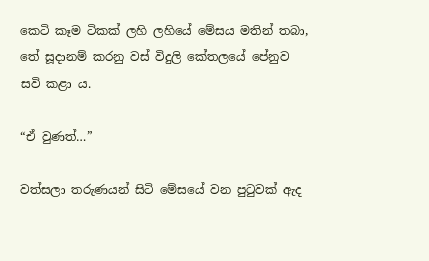කෙටි කෑම ටිකක් ලහි ලහියේ මේසය මතින් තබා, තේ සූදානම් කරනු වස් විදුලි කේතලයේ පේනුව සවි කළා ය.

“ඒ වුණත්…”

වත්සලා තරුණයන් සිටි මේසයේ වන පුටුවක් ඇද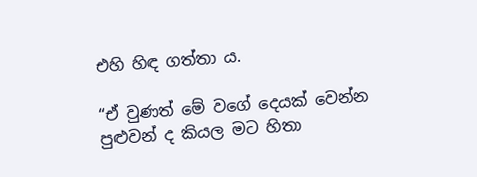එහි හිඳ ගත්තා ය.

“ඒ වුණත් මේ වගේ දෙයක් වෙන්න පුළුවන් ද කියල මට හිතා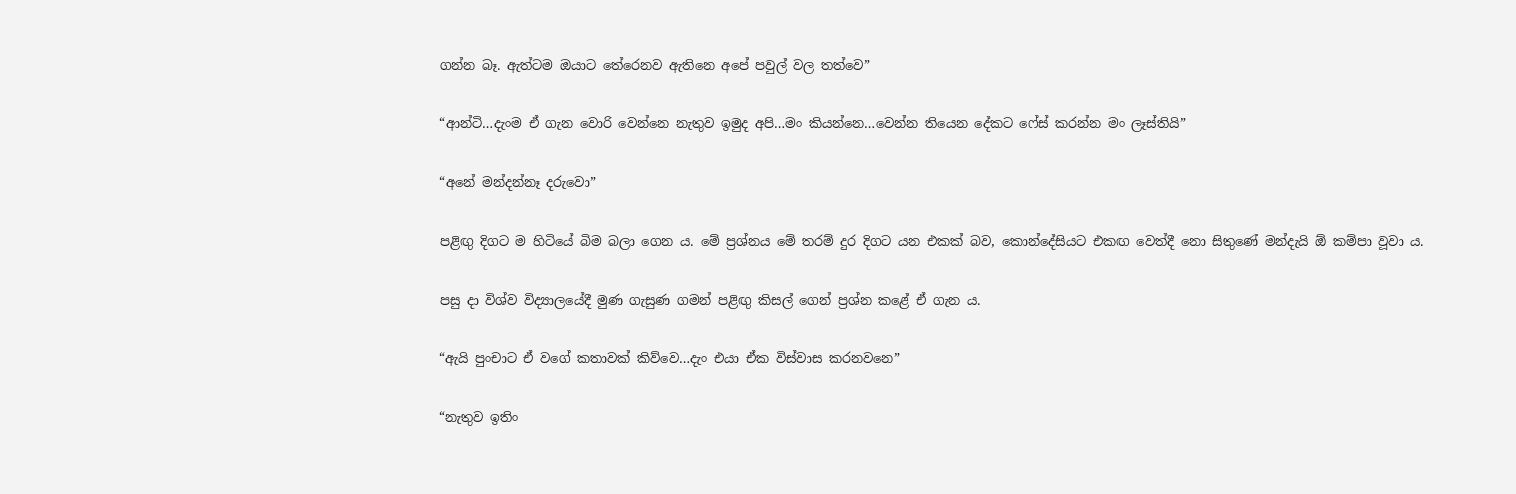ගන්න බෑ. ඇත්ටම ඔයාට තේරෙනව ඇතිනෙ අපේ පවුල් වල තත්වෙ”

“ආන්ටි…දැංම ඒ ගැන වොරි වෙන්නෙ නැතුව ඉමුද අපි…මං කියන්නෙ…වෙන්න තියෙන දේකට ෆේස් කරන්න මං ලෑස්තියි”

“අනේ මන්දන්නෑ දරුවො”

පළිඟු දිගට ම හිටියේ බිම බලා ගෙන ය. මේ ප්‍රශ්නය මේ තරම් දුර දිගට යන එකක් බව, කොන්දේසියට එකඟ වෙත්දී නො සිතුණේ මන්දැයි ඕ කම්පා වූවා ය.

පසු දා විශ්ව විද්‍යාලයේදී මුණ ගැසුණ ගමන් පළිඟු කිසල් ගෙන් ප්‍රශ්න කළේ ඒ ගැන ය.

“ඇයි පුංචාට ඒ වගේ කතාවක් කිව්වෙ…දැං එයා ඒක විස්වාස කරනවනෙ”

“නැතුව ඉතිං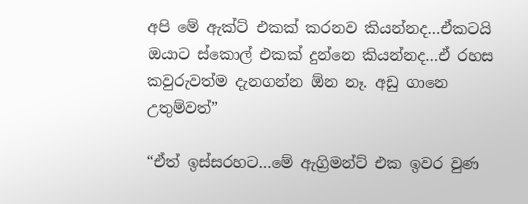අපි මේ ඇක්ට් එකක් කරනව කියන්නද…ඒකටයි ඔයාට ස්කොල් එකක් දුන්නෙ කියන්නද…ඒ රහස කවුරුවත්ම දැනගන්න ඕන නෑ. අඩු ගානෙ උතුම්වත්”

“ඒත් ඉස්සරහට…මේ ඇග්‍රිමන්ට් එක ඉවර වුණ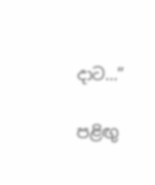දාට…”

පළිඟු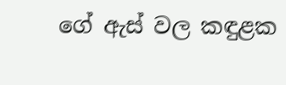ගේ ඇස් වල කඳුළක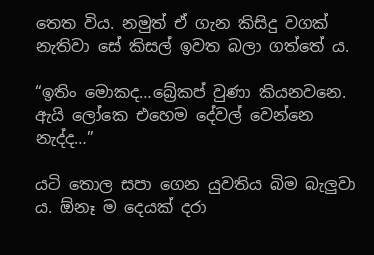තෙත විය. නමුත් ඒ ගැන කිසිදු වගක් නැතිවා සේ කිසල් ඉවත බලා ගත්තේ ය.

“ඉතිං මොකද…බ්‍රේකප් වුණා කියනවනෙ. ඇයි ලෝකෙ එහෙම දේවල් වෙන්නෙ නැද්ද…”

යටි තොල සපා ගෙන යුවතිය බිම බැලුවා ය. ඕනෑ ම දෙයක් දරා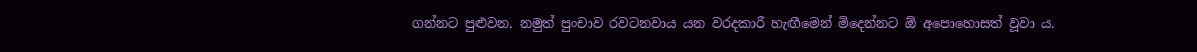ගන්නට පුළුවන. නමුත් පුංචාව රවටනවාය යන වරදකාරී හැඟීමෙන් මිදෙන්නට ඕ අපොහොසත් වූවා ය.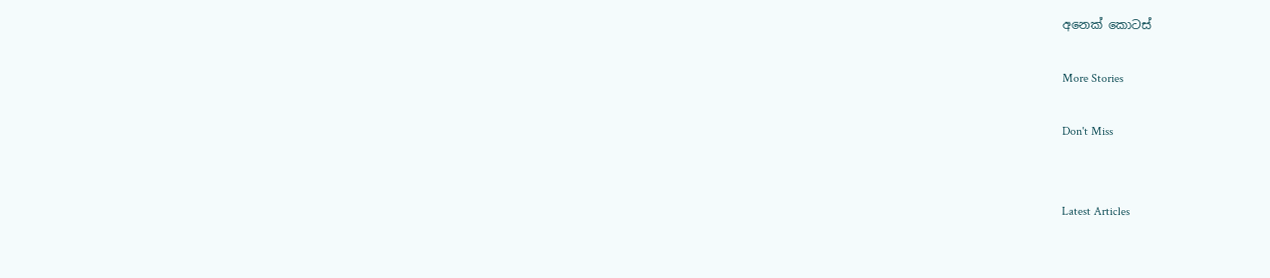අනෙක් කොටස්

More Stories

Don't Miss


Latest Articles